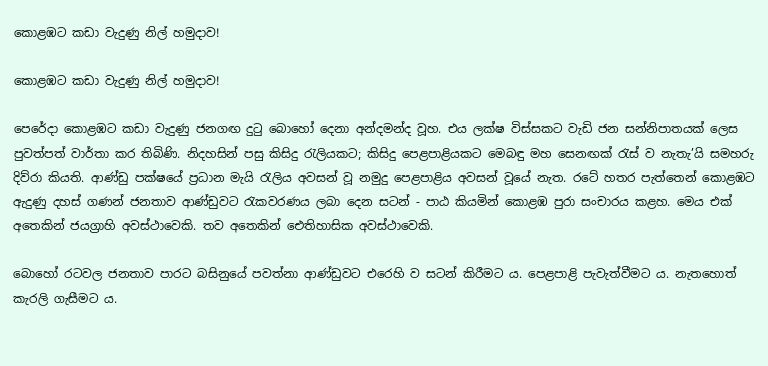කොළඹට කඩා වැදුණු නිල් හමුදාව!

කොළඹට කඩා වැදුණු නිල් හමුදාව!

පෙරේදා කොළඹට කඩා වැදුණු ජනගඟ දුටු බොහෝ දෙනා අන්දමන්ද වූහ. එය ලක්ෂ විස්සකට වැඩි ජන සන්නිපාතයක් ලෙස පුවත්පත් වාර්තා කර තිබිණි. නිදහසින් පසු කිසිදු රැලියකට; කිසිදු පෙළපාළියකට මෙබඳු මහ සෙනඟක් රැස් ව නැතැ’යි සමහරු දිව්රා කියති. ආණ්ඩු පක්ෂයේ ප්‍රධාන මැයි රැලිය අවසන් වූ නමුදු පෙළපාළිය අවසන් වූයේ නැත. රටේ හතර පැත්තෙන් කොළඹට ඇදුණු දහස් ගණන් ජනතාව ආණ්ඩුවට රැකවරණය ලබා දෙන සටන් - පාඨ කියමින් කොළඹ පුරා සංචාරය කළහ. මෙය එක් අතෙකින් ජයග්‍රාහි අවස්ථාවෙකි. තව අතෙකින් ඓතිහාසික අවස්ථාවෙකි.

බොහෝ රටවල ජනතාව පාරට බසිනුයේ පවත්නා ආණ්ඩුවට එරෙහි ව සටන් කිරීමට ය. පෙළපාළි පැවැත්වීමට ය. නැතහොත් කැරලි ගැසීමට ය.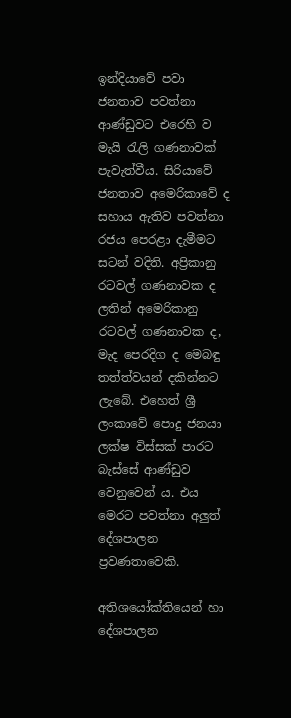ඉන්දියාවේ පවා ජනතාව පවත්නා ආණ්ඩුවට එරෙහි ව මැයි රැලි ගණනාවක් පැවැත්වීය. සිරියාවේ ජනතාව අමෙරිකාවේ ද සහාය ඇතිව පවත්නා රජය පෙරළා දැමීමට සටන් වදිති. අප්‍රිකානු රටවල් ගණනාවක ද ලතින් අමෙරිකානු රටවල් ගණනාවක ද, මැද පෙරදිග ද මෙබඳු තත්ත්වයන් දකින්නට ලැබේ. එහෙත් ශ්‍රී ලංකාවේ පොදු ජනයා ලක්ෂ විස්සක් පාරට බැස්සේ ආණ්ඩුව වෙනුවෙන් ය. එය මෙරට පවත්නා අලුත් දේශපාලන ප්‍රවණතාවෙකි.

අතිශයෝක්තියෙන් හා දේශපාලන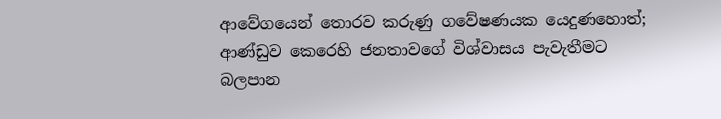ආවේගයෙන් තොරව කරුණු ගවේෂණයක යෙදුණහොත්; ආණ්ඩුව කෙරෙහි ජනතාවගේ විශ්වාසය පැවැතීමට බලපාන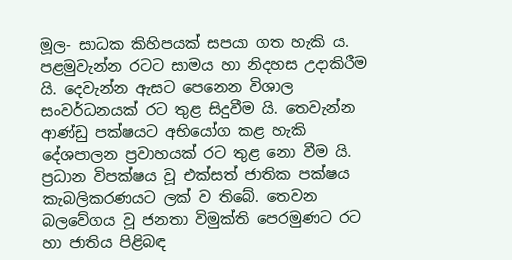මූල- සාධක කිහිපයක් සපයා ගත හැකි ය. පළමුවැන්න රටට සාමය හා නිදහස උදාකිරීම යි. දෙවැන්න ඇසට පෙනෙන විශාල සංවර්ධනයක් රට තුළ සිදුවීම යි. තෙවැන්න ආණ්ඩු පක්ෂයට අභියෝග කළ හැකි දේශපාලන ප්‍රවාහයක් රට තුළ නො වීම යි. ප්‍රධාන විපක්ෂය වූ එක්සත් ජාතික පක්ෂය කැබලිකරණයට ලක් ව තිබේ. තෙවන බලවේගය වූ ජනතා විමුක්ති පෙරමුණට රට හා ජාතිය පිළිබඳ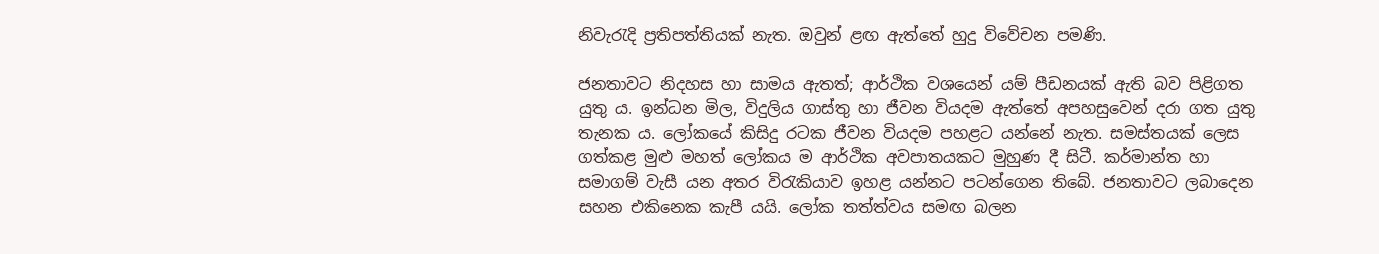නිවැරැදි ප්‍රතිපත්තියක් නැත. ඔවුන් ළඟ ඇත්තේ හුදු විවේචන පමණි.

ජනතාවට නිදහස හා සාමය ඇතත්; ආර්ථික වශයෙන් යම් පීඩනයක් ඇති බව පිළිගත යුතු ය. ඉන්ධන මිල, විදුලිය ගාස්තු හා ජීවන වියදම ඇත්තේ අපහසුවෙන් දරා ගත යුතු තැනක ය. ලෝකයේ කිසිදු රටක ජීවන වියදම පහළට යන්නේ නැත. සමස්තයක් ලෙස ගත්කළ මුළු මහත් ලෝකය ම ආර්ථික අවපාතයකට මුහුණ දී සිටී. කර්මාන්ත හා සමාගම් වැසී යන අතර විරැකියාව ඉහළ යන්නට පටන්ගෙන තිබේ. ජනතාවට ලබාදෙන සහන එකිනෙක කැපී යයි. ලෝක තත්ත්වය සමඟ බලන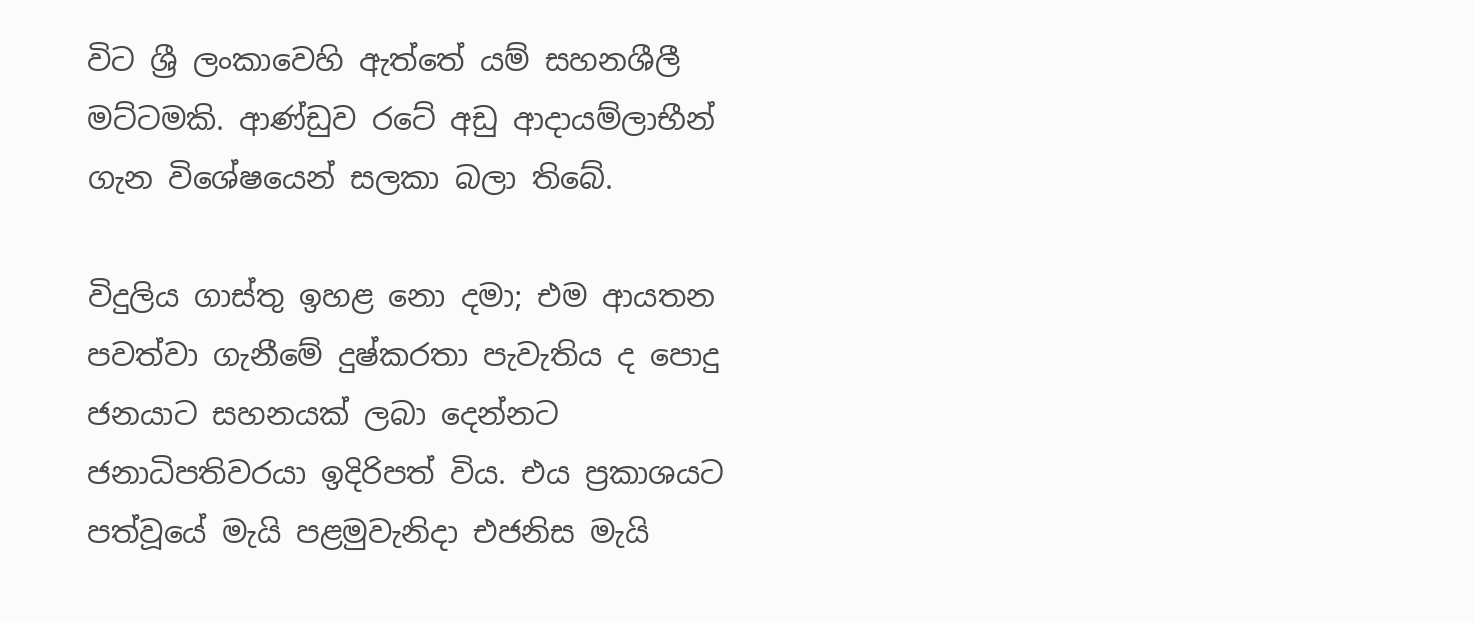විට ශ්‍රී ලංකාවෙහි ඇත්තේ යම් සහනශීලී මට්ටමකි. ආණ්ඩුව රටේ අඩු ආදායම්ලාභීන් ගැන විශේෂයෙන් සලකා බලා තිබේ.

විදුලිය ගාස්තු ඉහළ නො දමා; එම ආයතන පවත්වා ගැනීමේ දුෂ්කරතා පැවැතිය ද පොදු ජනයාට සහනයක් ලබා දෙන්නට ජනාධිපතිවරයා ඉදිරිපත් විය. එය ප්‍රකාශයට පත්වූයේ මැයි පළමුවැනිදා එජනිස මැයි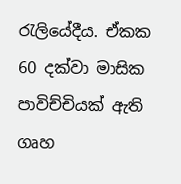රැලියේදීය. ඒකක 60 දක්වා මාසික පාවිච්චියක් ඇති ගෘහ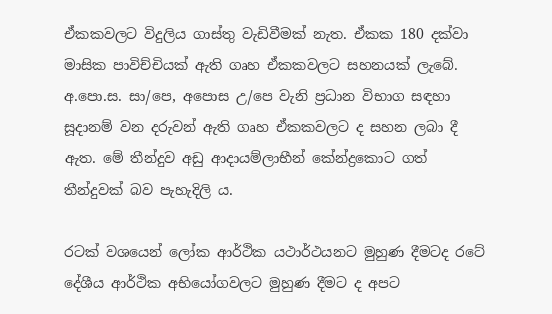ඒකකවලට විදුලිය ගාස්තු වැඩිවීමක් නැත. ඒකක 180 දක්වා මාසික පාවිච්චියක් ඇති ගෘහ ඒකකවලට සහනයක් ලැබේ. අ.පො.ස. සා/පෙ, අපොස උ/පෙ වැනි ප්‍රධාන විභාග සඳහා සූදානම් වන දරුවන් ඇති ගෘහ ඒකකවලට ද සහන ලබා දී ඇත. මේ තීන්දුව අඩු ආදායම්ලාභීන් කේන්ද්‍රකොට ගත් තීන්දුවක් බව පැහැදිලි ය.

රටක් වශයෙන් ලෝක ආර්ථික යථාර්ථයනට මුහුණ දීමටද රටේ දේශීය ආර්ථික අභියෝගවලට මුහුණ දීමට ද අපට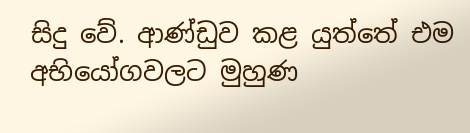සිදු වේ. ආණ්ඩුව කළ යුත්තේ එම අභියෝගවලට මුහුණ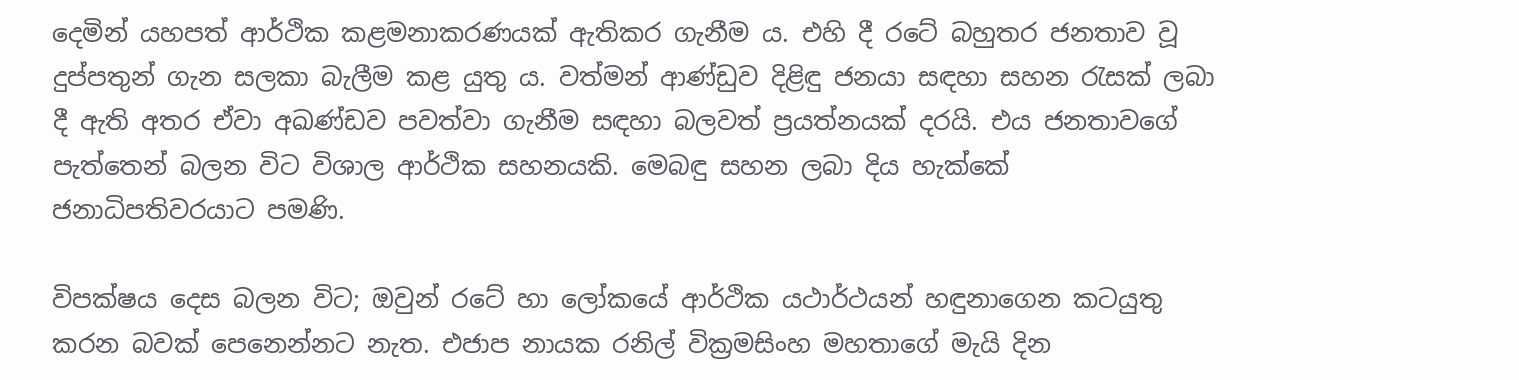දෙමින් යහපත් ආර්ථික කළමනාකරණයක් ඇතිකර ගැනීම ය. එහි දී රටේ බහුතර ජනතාව වූ දුප්පතුන් ගැන සලකා බැලීම කළ යුතු ය. වත්මන් ආණ්ඩුව දිළිඳු ජනයා සඳහා සහන රැසක් ලබා දී ඇති අතර ඒවා අඛණ්ඩව පවත්වා ගැනීම සඳහා බලවත් ප්‍රයත්නයක් දරයි. එය ජනතාවගේ පැත්තෙන් බලන විට විශාල ආර්ථික සහනයකි. මෙබඳු සහන ලබා දිය හැක්කේ ජනාධිපතිවරයාට පමණි.

විපක්ෂය දෙස බලන විට; ඔවුන් රටේ හා ලෝකයේ ආර්ථික යථාර්ථයන් හඳුනාගෙන කටයුතු කරන බවක් පෙනෙන්නට නැත. එජාප නායක රනිල් වික්‍රමසිංහ මහතාගේ මැයි දින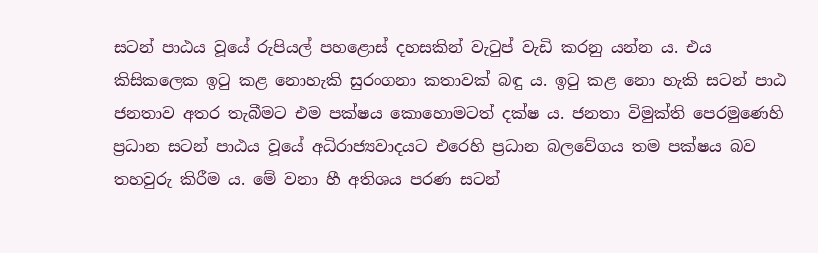සටන් පාඨය වූයේ රුපියල් පහළොස් දහසකින් වැටුප් වැඩි කරනු යන්න ය. එය කිසිකලෙක ඉටු කළ නොහැකි සුරංගනා කතාවක් බඳු ය. ඉටු කළ නො හැකි සටන් පාඨ ජනතාව අතර තැබීමට එම පක්ෂය කොහොමටත් දක්ෂ ය. ජනතා විමුක්ති පෙරමුණෙහි ප්‍රධාන සටන් පාඨය වූයේ අධිරාජ්‍යවාදයට එරෙහි ප්‍රධාන බලවේගය තම පක්ෂය බව තහවුරු කිරීම ය. මේ වනා හී අතිශය පරණ සටන්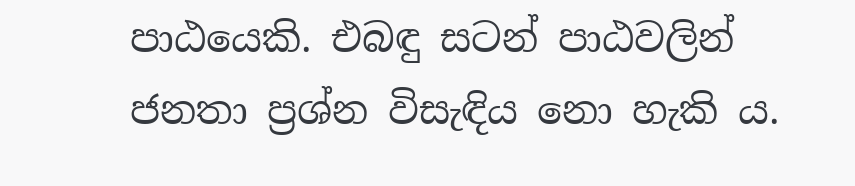පාඨයෙකි. එබඳු සටන් පාඨවලින් ජනතා ප්‍රශ්න විසැඳිය නො හැකි ය.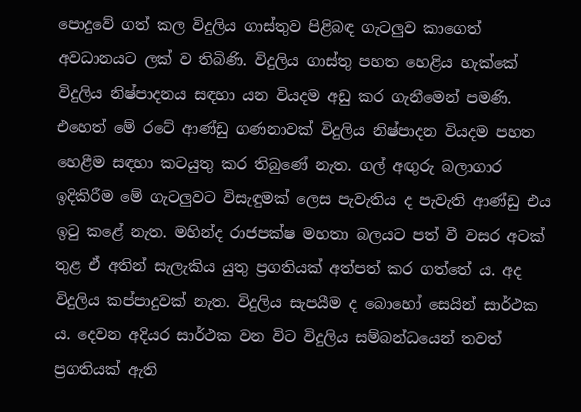පොදුවේ ගත් කල විදුලිය ගාස්තුව පිළිබඳ ගැටලුව කාගෙත් අවධානයට ලක් ව තිබිණි. විදුලිය ගාස්තු පහත හෙළිය හැක්කේ විදුලිය නිෂ්පාදනය සඳහා යන වියදම අඩු කර ගැනීමෙන් පමණි. එහෙත් මේ රටේ ආණ්ඩු ගණනාවක් විදුලිය නිෂ්පාදන වියදම පහත හෙළීම සඳහා කටයුතු කර තිබුණේ නැත. ගල් අඟුරු බලාගාර ඉදිකිරීම මේ ගැටලුවට විසැඳුමක් ලෙස පැවැතිය ද පැවැති ආණ්ඩු එය ඉටු කළේ නැත. මහින්ද රාජපක්ෂ මහතා බලයට පත් වී වසර අටක් තුළ ඒ අතින් සැලැකිය යුතු ප්‍රගතියක් අත්පත් කර ගත්තේ ය. අද විදුලිය කප්පාදුවක් නැත. විදුලිය සැපයීම ද බොහෝ සෙයින් සාර්ථක ය. දෙවන අදියර සාර්ථක වන විට විදුලිය සම්බන්ධයෙන් තවත් ප්‍රගතියක් ඇති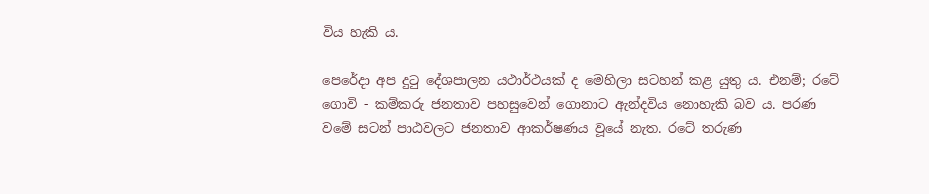විය හැකි ය.

පෙරේදා අප දුටු දේශපාලන යථාර්ථයක් ද මෙහිලා සටහන් කළ යුතු ය. එනම්; රටේ ගොවි - කම්කරු ජනතාව පහසුවෙන් ගොනාට ඇන්දවිය නොහැකි බව ය. පරණ වමේ සටන් පාඨවලට ජනතාව ආකර්ෂණය වූයේ නැත. රටේ තරුණ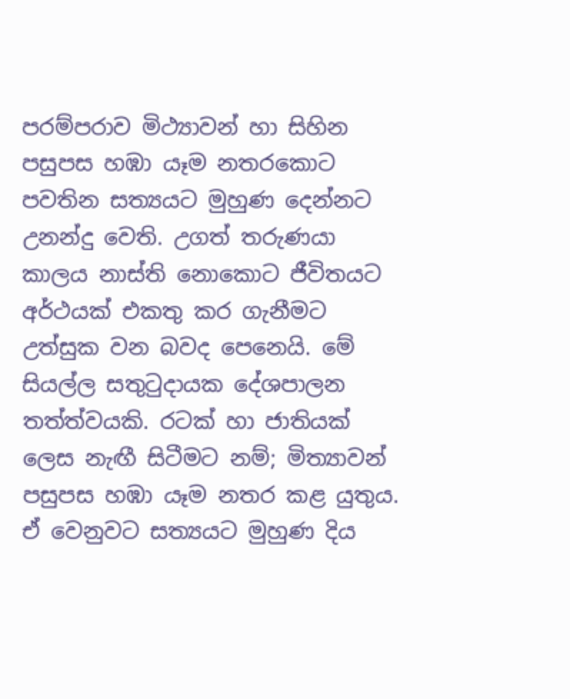පරම්පරාව මිථ්‍යාවන් හා සිහින පසුපස හඹා යෑම නතරකොට පවතින සත්‍යයට මුහුණ දෙන්නට උනන්දු වෙති. උගත් තරුණයා කාලය නාස්ති නොකොට ජීවිතයට අර්ථයක් එකතු කර ගැනීමට උත්සුක වන බවද පෙනෙයි. මේ සියල්ල සතුටුදායක දේශපාලන තත්ත්වයකි. රටක් හා ජාතියක් ලෙස නැඟී සිටීමට නම්; මිත්‍යාවන් පසුපස හඹා යෑම නතර කළ යුතුය. ඒ වෙනුවට සත්‍යයට මුහුණ දිය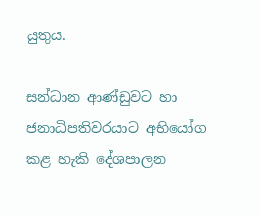යුතුය.

සන්ධාන ආණ්ඩුවට හා ජනාධිපතිවරයාට අභියෝග කළ හැකි දේශපාලන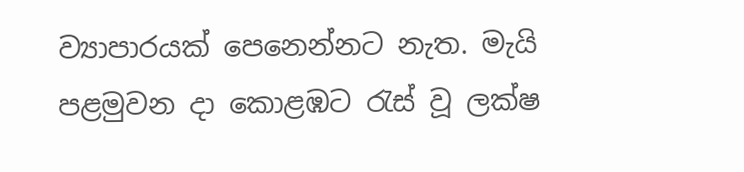ව්‍යාපාරයක් පෙනෙන්නට නැත. මැයි පළමුවන දා කොළඹට රැස් වූ ලක්ෂ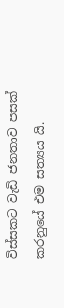විස්සකට වැඩි ජනතාව පසක් කරනුයේ එම සත්‍යය යි.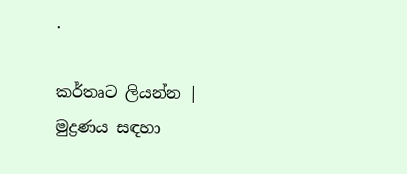.

කර්තෘට ලියන්න | මුද්‍රණය සඳහා